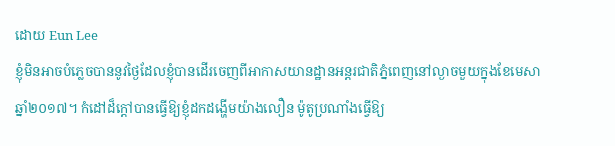ដោយ Eun Lee
ខ្ញុំមិនអាចបំភ្លេចបាននូវថ្ងៃដែលខ្ញុំបានដើរចេញពីអាកាសយានដ្ឋានអន្តរជាតិភ្នំពេញនៅល្ងាចមួយក្នុងខែមេសា ឆ្នាំ២០១៧។ កំដៅដ៏ក្តៅបានធ្វើឱ្យខ្ញុំដកដង្ហើមយ៉ាងលឿន ម៉ូតូប្រណាំងធ្វើឱ្យ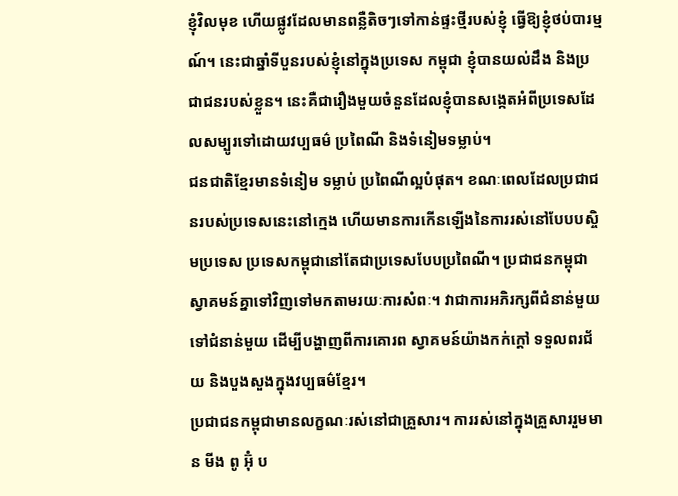ខ្ញុំវិលមុខ ហើយផ្លូវដែលមានពន្លឺតិចៗទៅកាន់ផ្ទះថ្មីរបស់ខ្ញុំ ធ្វើឱ្យខ្ញុំថប់បារម្មណ៍។ នេះជាឆ្នាំទីបួនរបស់ខ្ញុំនៅក្នុងប្រទេស កម្ពុជា ខ្ញុំបានយល់ដឹង និងប្រជាជនរបស់ខ្លួន។ នេះគឺជារឿងមួយចំនួនដែលខ្ញុំបានសង្កេតអំពីប្រទេសដែលសម្បូរទៅដោយវប្បធម៌ ប្រពៃណី និងទំនៀមទម្លាប់។
ជនជាតិខ្មែរមានទំនៀម ទម្លាប់ ប្រពៃណីល្អបំផុត។ ខណៈពេលដែលប្រជាជនរបស់ប្រទេសនេះនៅក្មេង ហើយមានការកើនឡើងនៃការរស់នៅបែបបស្ចិមប្រទេស ប្រទេសកម្ពុជានៅតែជាប្រទេសបែបប្រពៃណី។ ប្រជាជនកម្ពុជាស្វាគមន៍គ្នាទៅវិញទៅមកតាមរយៈការសំពៈ។ វាជាការអភិរក្សពីជំនាន់មួយទៅជំនាន់មួយ ដើម្បីបង្ហាញពីការគោរព ស្វាគមន៍យ៉ាងកក់ក្តៅ ទទួលពរជ័យ និងបួងសួងក្នុងវប្បធម៌ខ្មែរ។
ប្រជាជនកម្ពុជាមានលក្ខណៈរស់នៅជាគ្រួសារ។ ការរស់នៅក្នុងគ្រួសាររួមមាន មីង ពូ អ៊ុំ ប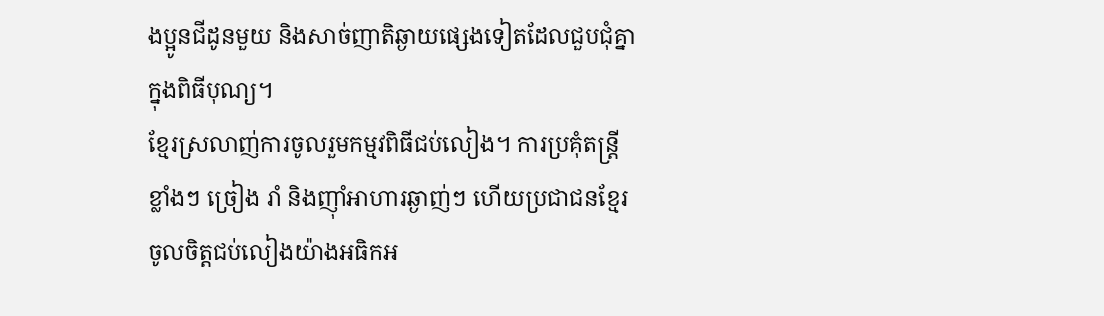ងប្អូនជីដូនមួយ និងសាច់ញាតិឆ្ងាយផ្សេងទៀតដែលជួបជុំគ្នាក្នុងពិធីបុណ្យ។
ខ្មែរស្រលាញ់ការចូលរួមកម្មវពិធីជប់លៀង។ ការប្រគុំតន្ត្រីខ្លាំងៗ ច្រៀង រាំ និងញ៉ាំអាហារឆ្ងាញ់ៗ ហើយប្រជាជនខ្មែរចូលចិត្តជប់លៀងយ៉ាងអធិកអ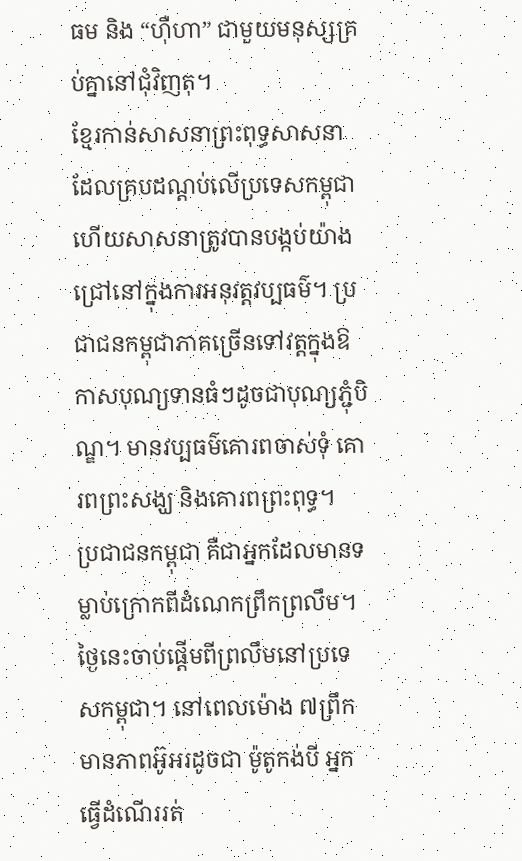ធម និង “ហ៊ឺហា” ជាមួយមនុស្សគ្រប់គ្នានៅជុំវិញតុ។
ខ្មែរកាន់សាសនាព្រះពុទ្ធសាសនា ដែលគ្របដណ្ដប់លើប្រទេសកម្ពុជា ហើយសាសនាត្រូវបានបង្កប់យ៉ាងជ្រៅនៅក្នុងការអនុវត្តវប្បធម៌។ ប្រជាជនកម្ពុជាភាគច្រើនទៅវត្តក្នុងឱកាសបុណ្យទានធំៗដូចជាបុណ្យភ្ជុំបិណ្ឌ។ មានវប្បធម៌គោរពចាស់ទុំ គោរពព្រះសង្ឃ និងគោរពព្រះពុទ្ធ។
ប្រជាជនកម្ពុជា គឺជាអ្នកដែលមានទម្លាប់ក្រោកពីដំណេកព្រឹកព្រលឹម។ ថ្ងៃនេះចាប់ផ្ដើមពីព្រលឹមនៅប្រទេសកម្ពុជា។ នៅពេលម៉ោង ៧ព្រឹក មានភាពអ៊ូអរដូចជា ម៉ូតូកង់បី អ្នកធ្វើដំណើររត់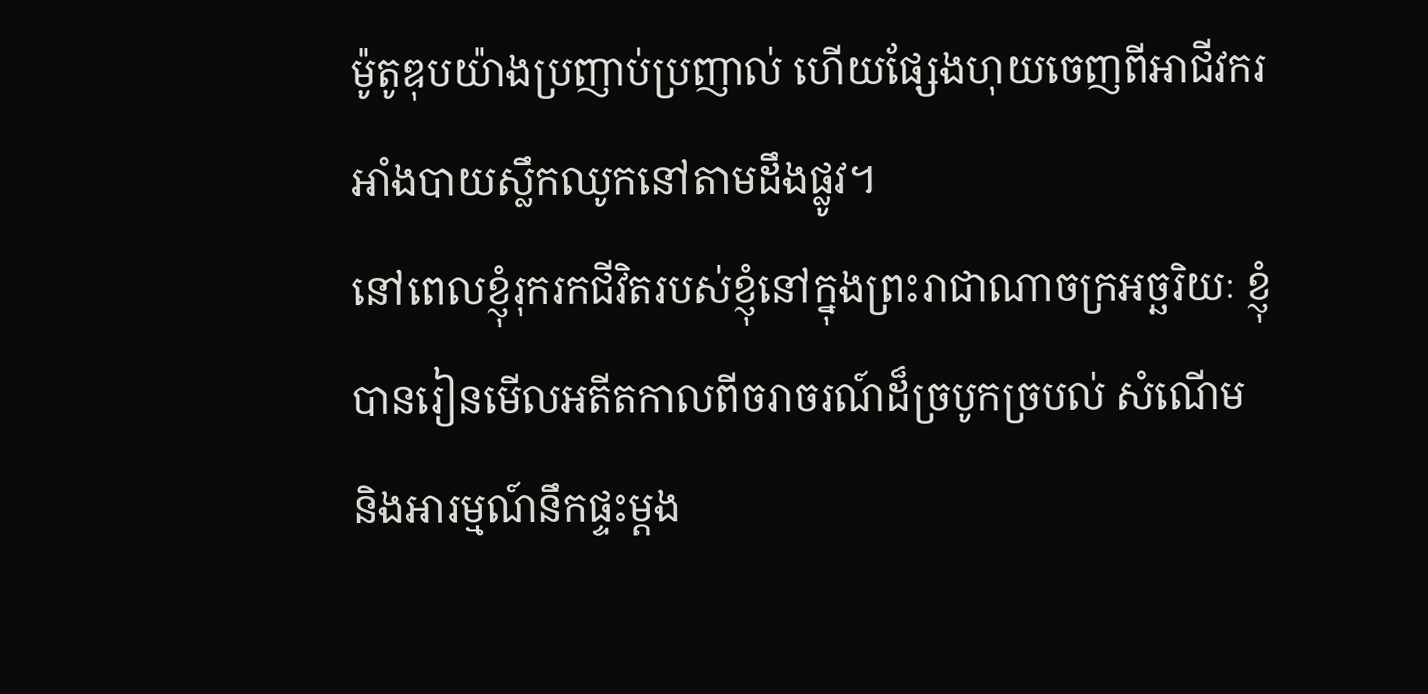ម៉ូតូឌុបយ៉ាងប្រញាប់ប្រញាល់ ហើយផ្សែងហុយចេញពីអាជីវករអាំងបាយស្លឹកឈូកនៅតាមដឹងផ្លូវ។
នៅពេលខ្ញុំរុករកជីវិតរបស់ខ្ញុំនៅក្នុងព្រះរាជាណាចក្រអច្ឆរិយៈ ខ្ញុំបានរៀនមើលអតីតកាលពីចរាចរណ៍ដ៏ច្របូកច្របល់ សំណើម និងអារម្មណ៍នឹកផ្ទះម្តង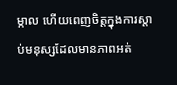ម្កាល ហើយពេញចិត្តក្នុងការស្តាប់មនុស្សដែលមានភាពអត់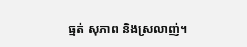ធ្មត់ សុភាព និងស្រលាញ់។